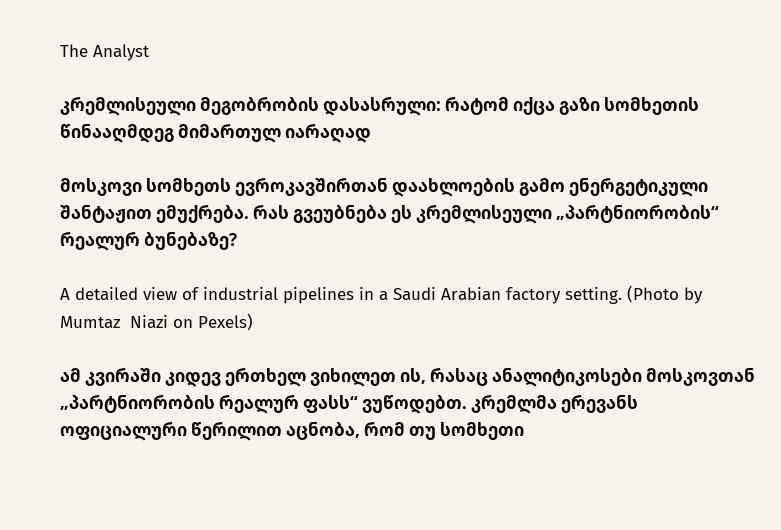The Analyst

კრემლისეული მეგობრობის დასასრული: რატომ იქცა გაზი სომხეთის წინააღმდეგ მიმართულ იარაღად

მოსკოვი სომხეთს ევროკავშირთან დაახლოების გამო ენერგეტიკული შანტაჟით ემუქრება. რას გვეუბნება ეს კრემლისეული „პარტნიორობის“ რეალურ ბუნებაზე?

A detailed view of industrial pipelines in a Saudi Arabian factory setting. (Photo by Mumtaz  Niazi on Pexels)

ამ კვირაში კიდევ ერთხელ ვიხილეთ ის, რასაც ანალიტიკოსები მოსკოვთან „პარტნიორობის რეალურ ფასს“ ვუწოდებთ. კრემლმა ერევანს ოფიციალური წერილით აცნობა, რომ თუ სომხეთი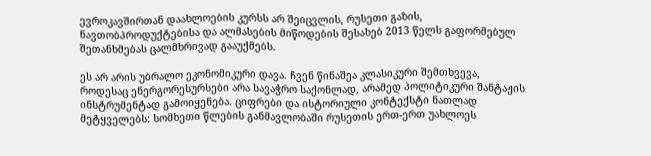ევროკავშირთან დაახლოების კურსს არ შეიცვლის, რუსეთი გაზის, ნავთობპროდუქტებისა და ალმასების მიწოდების შესახებ 2013 წელს გაფორმებულ შეთანხმებას ცალმხრივად გააუქმებს.

ეს არ არის უბრალო ეკონომიკური დავა. ჩვენ წინაშეა კლასიკური შემთხვევა, როდესაც ენერგორესურსები არა სავაჭრო საქონლად, არამედ პოლიტიკური შანტაჟის ინსტრუმენტად გამოიყენება. ციფრები და ისტორიული კონტექსტი ნათლად მეტყველებს: სომხეთი წლების განმავლობაში რუსეთის ერთ-ერთ უახლოეს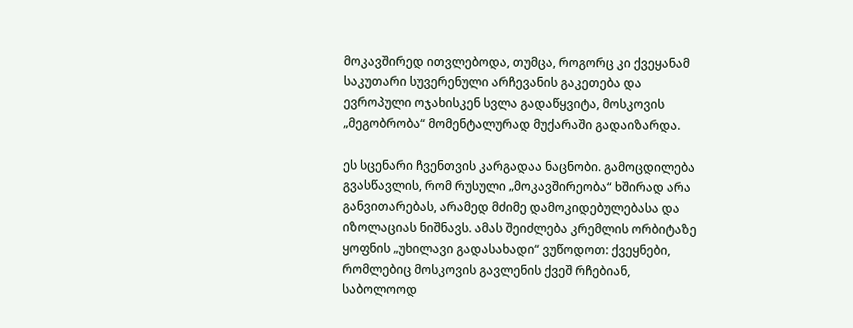მოკავშირედ ითვლებოდა, თუმცა, როგორც კი ქვეყანამ საკუთარი სუვერენული არჩევანის გაკეთება და ევროპული ოჯახისკენ სვლა გადაწყვიტა, მოსკოვის „მეგობრობა“ მომენტალურად მუქარაში გადაიზარდა.

ეს სცენარი ჩვენთვის კარგადაა ნაცნობი. გამოცდილება გვასწავლის, რომ რუსული „მოკავშირეობა“ ხშირად არა განვითარებას, არამედ მძიმე დამოკიდებულებასა და იზოლაციას ნიშნავს. ამას შეიძლება კრემლის ორბიტაზე ყოფნის „უხილავი გადასახადი“ ვუწოდოთ: ქვეყნები, რომლებიც მოსკოვის გავლენის ქვეშ რჩებიან, საბოლოოდ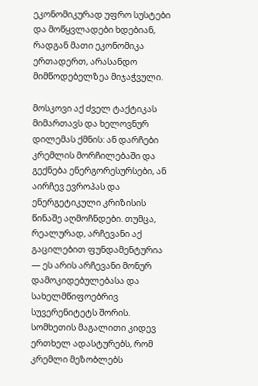ეკონომიკურად უფრო სუსტები და მოწყვლადები ხდებიან, რადგან მათი ეკონომიკა ერთადერთ, არასანდო მიმწოდებელზეა მიჯაჭვული.

მოსკოვი აქ ძველ ტაქტიკას მიმართავს და ხელოვნურ დილემას ქმნის: ან დარჩები კრემლის მორჩილებაში და გექნება ენერგორესურსები, ან აირჩევ ევროპას და ენერგეტიკული კრიზისის წინაშე აღმოჩნდები. თუმცა, რეალურად, არჩევანი აქ გაცილებით ფუნდამენტურია — ეს არის არჩევანი მონურ დამოკიდებულებასა და სახელმწიფოებრივ სუვერენიტეტს შორის. სომხეთის მაგალითი კიდევ ერთხელ ადასტურებს, რომ კრემლი მეზობლებს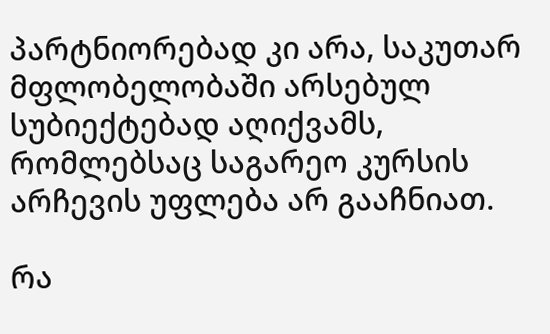პარტნიორებად კი არა, საკუთარ მფლობელობაში არსებულ სუბიექტებად აღიქვამს, რომლებსაც საგარეო კურსის არჩევის უფლება არ გააჩნიათ.

რა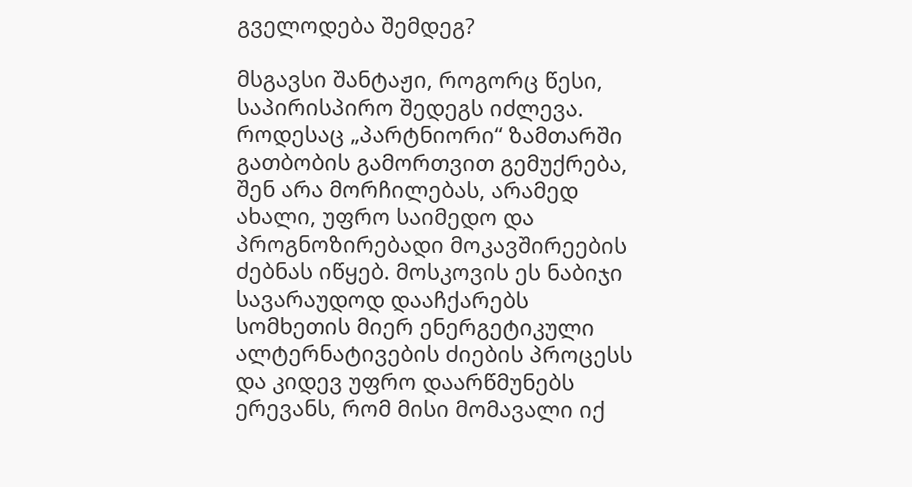გველოდება შემდეგ?

მსგავსი შანტაჟი, როგორც წესი, საპირისპირო შედეგს იძლევა. როდესაც „პარტნიორი“ ზამთარში გათბობის გამორთვით გემუქრება, შენ არა მორჩილებას, არამედ ახალი, უფრო საიმედო და პროგნოზირებადი მოკავშირეების ძებნას იწყებ. მოსკოვის ეს ნაბიჯი სავარაუდოდ დააჩქარებს სომხეთის მიერ ენერგეტიკული ალტერნატივების ძიების პროცესს და კიდევ უფრო დაარწმუნებს ერევანს, რომ მისი მომავალი იქ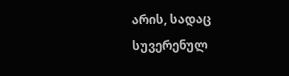არის, სადაც სუვერენულ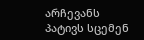არჩევანს პატივს სცემენ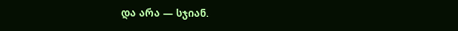და არა — სჯიან.